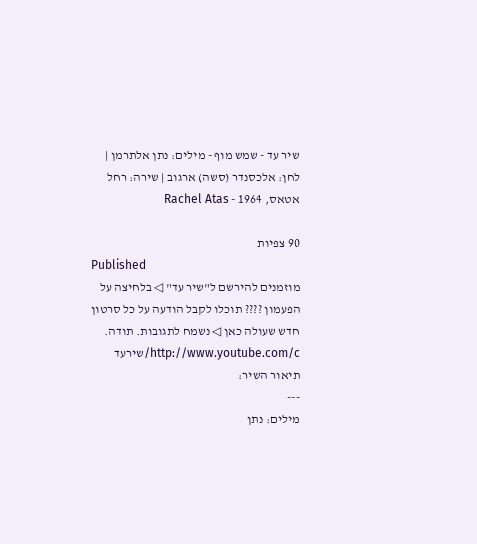שיר עד - שמש מוף - מילים: נתן אלתרמן | לחן: אלכסנדר (סשה) ארגוב | שירה: רחל אטאס, 1964 - Rachel Atas

90 צפיות
Published
מוזמנים להירשם ל"שיר עד" ◁ בלחיצה על הפעמון ???? תוכלו לקבל הודעה על כל סרטון חדש שעולה כאן ◁ נשמח לתגובות. תודה. http://www.youtube.com/c/שירעד
תיאור השיר:
---
מילים: נתן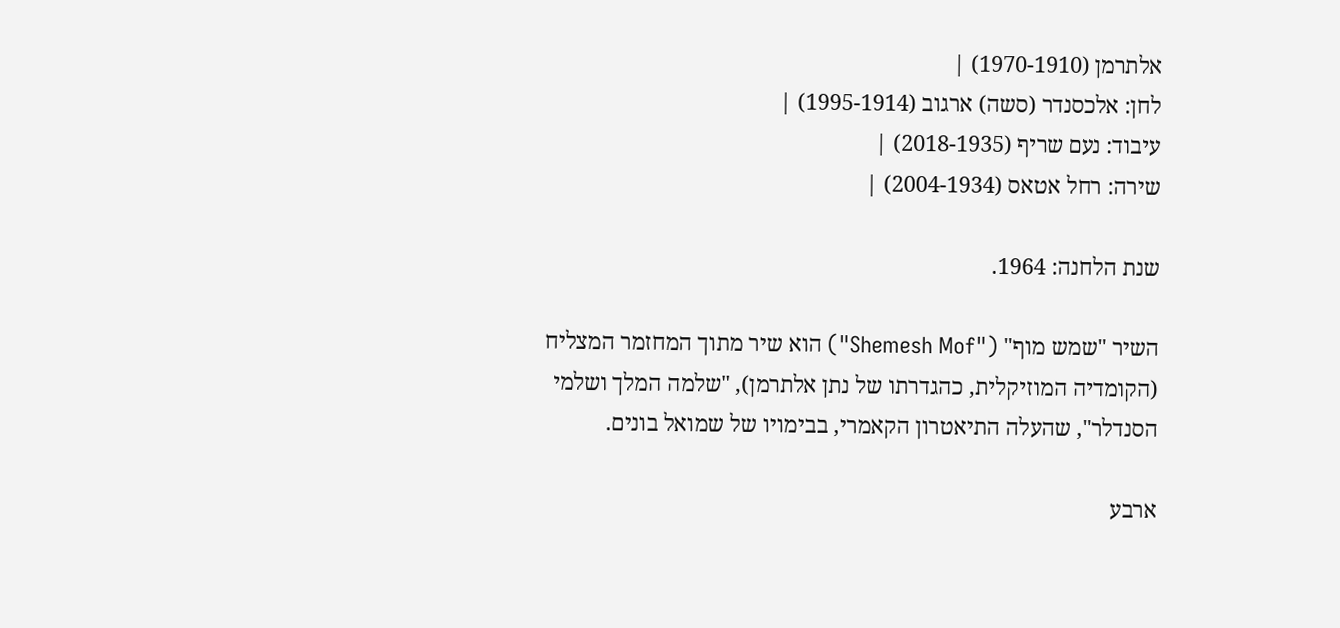אלתרמן (1970-1910) |
לחן: אלכסנדר (סשה) ארגוב (1995-1914) |
עיבוד: נעם שריף (2018-1935) |
שירה: רחל אטאס (2004-1934) |

שנת הלחנה: 1964.

השיר "שמש מוף" ("Shemesh Mof") הוא שיר מתוך המחזמר המצליח (הקומדיה המוזיקלית, כהגדרתו של נתן אלתרמן), "שלמה המלך ושלמי הסנדלר", שהעלה התיאטרון הקאמרי, בבימויו של שמואל בונים.

ארבע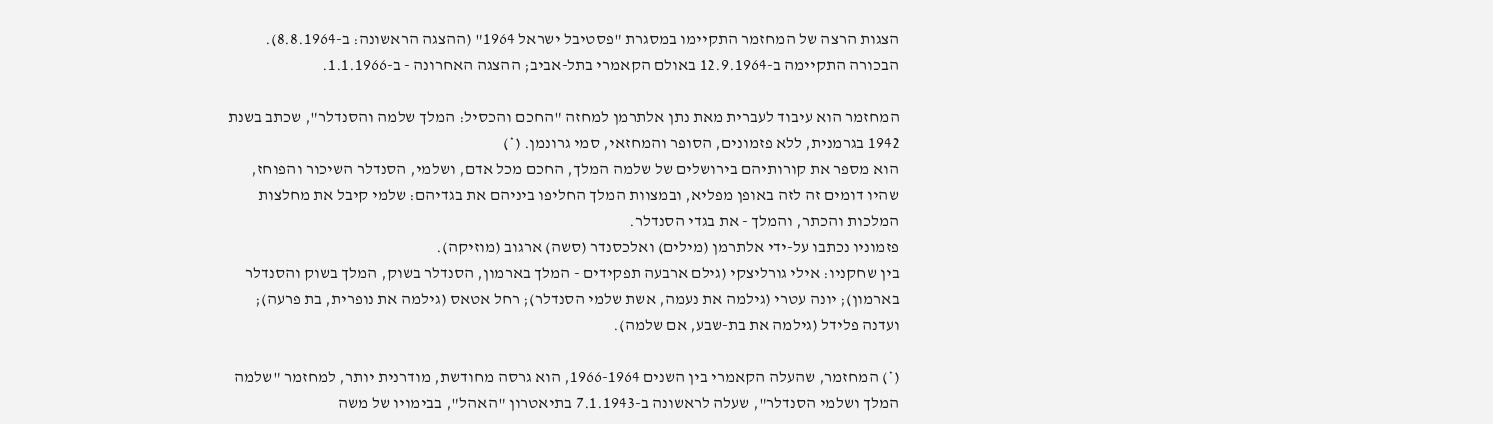הצגות הרצה של המחזמר התקיימו במסגרת "פסטיבל ישראל 1964" (ההצגה הראשונה: ב-8.8.1964).
הבכורה התקיימה ב-12.9.1964 באולם הקאמרי בתל-אביב; ההצגה האחרונה - ב-1.1.1966.

המחזמר הוא עיבוד לעברית מאת נתן אלתרמן למחזה "החכם והכסיל: המלך שלמה והסנדלר", שכתב בשנת 1942 בגרמנית, ללא פזמונים, הסופר והמחזאי, סמי גרונמן. (*)
הוא מספר את קורותיהם בירושלים של שלמה המלך, החכם מכל אדם, ושלמי, הסנדלר השיכור והפוחז, שהיו דומים זה לזה באופן מפליא, ובמצוות המלך החליפו ביניהם את בגדיהם: שלמי קיבל את מחלצות המלכות והכתר, והמלך - את בגדי הסנדלר.
פזמוניו נכתבו על-ידי אלתרמן (מילים) ואלכסנדר (סשה) ארגוב (מוזיקה).
בין שחקניו: אילי גורליצקי (גילם ארבעה תפקידים - המלך בארמון, הסנדלר בשוק, המלך בשוק והסנדלר בארמון); יונה עטרי (גילמה את נעמה, אשת שלמי הסנדלר); רחל אטאס (גילמה את נופרית, בת פרעה); ועדנה פלידל (גילמה את בת-שבע, אם שלמה).

(*) המחזמר, שהעלה הקאמרי בין השנים 1966-1964, הוא גרסה מחודשת, מודרנית יותר, למחזמר "שלמה המלך ושלמי הסנדלר", שעלה לראשונה ב-7.1.1943 בתיאטרון "האהל", בבימויו של משה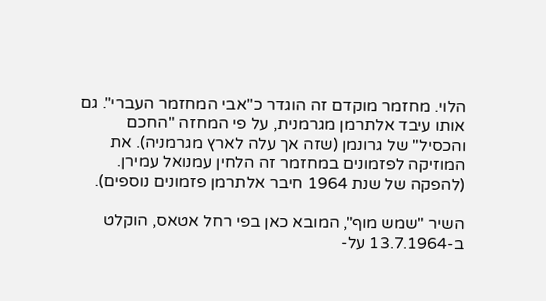הלוי. מחזמר מוקדם זה הוגדר כ"אבי המחזמר העברי". גם אותו עיבד אלתרמן מגרמנית, על פי המחזה "החכם והכסיל" של גרונמן (שזה אך עלה לארץ מגרמניה). את המוזיקה לפזמונים במחזמר זה הלחין עמנואל עמירן.
(להפקה של שנת 1964 חיבר אלתרמן פזמונים נוספים).

השיר "שמש מוף", המובא כאן בפי רחל אטאס, הוקלט ב-13.7.1964 על-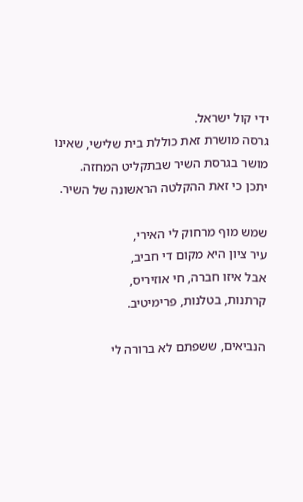ידי קול ישראל.
גרסה מושרת זאת כוללת בית שלישי, שאינו מושר בגרסת השיר שבתקליט המחזה.
יתכן כי זאת ההקלטה הראשונה של השיר.

שמש מוף מרחוק לי האירי,
עיר ציון היא מקום די חביב,
אבל איזו חברה, חי אוזיריס,
קרתנות, בטלנות, פרימיטיב.

הנביאים, ששפתם לא ברורה לי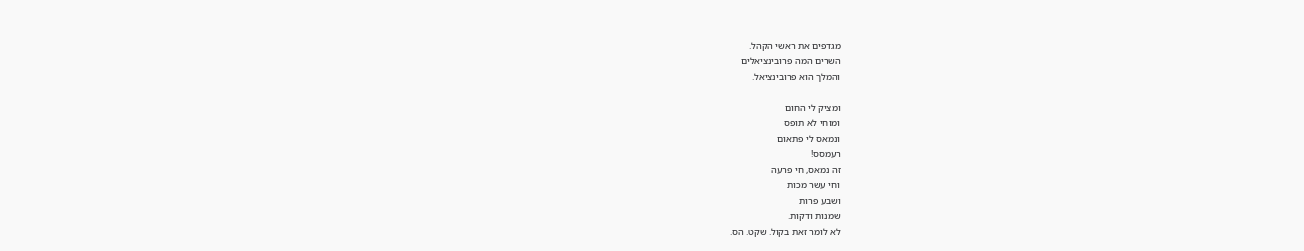מגדפים את ראשי הקהל.
השרים המה פרובינציאלים
והמלך הוא פרובינציאל.

ומציק לי החום
ומוחי לא תופס
ונמאס לי פתאום
רעמסס!
זה נמאס, חי פרעה
וחי עשר מכות
ושבע פרות
שמנות ודקות.
לא לומר זאת בקול. שקט. הס.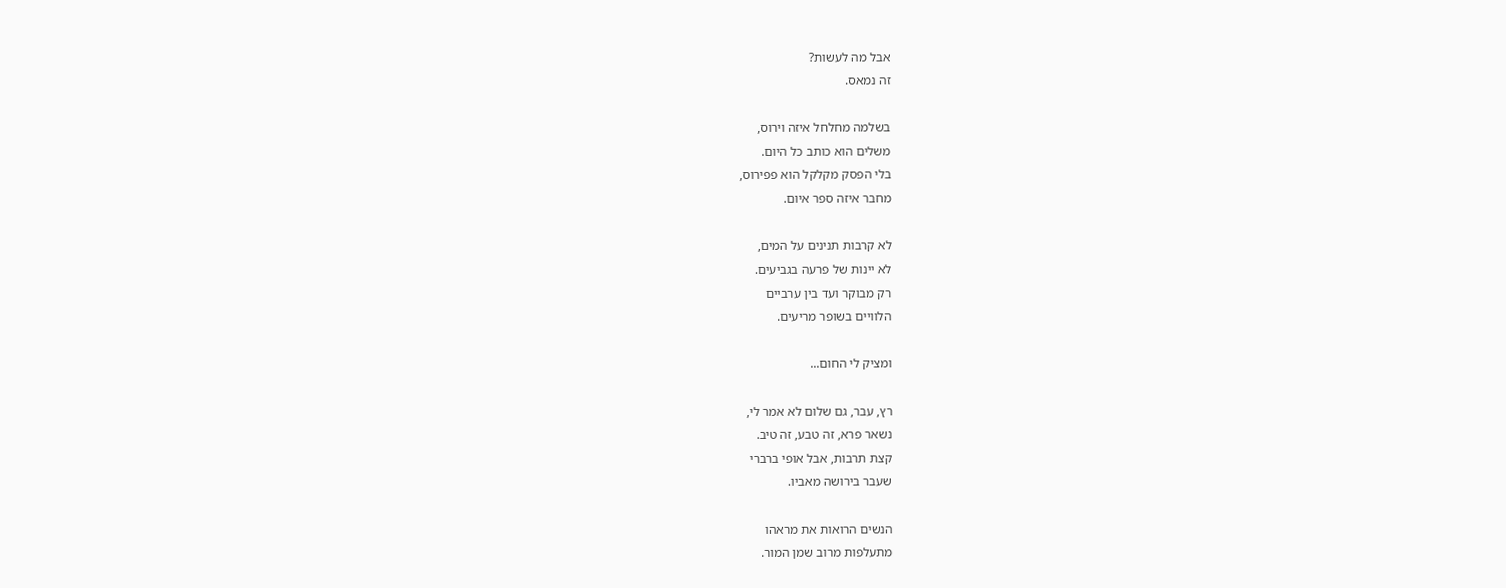אבל מה לעשות?
זה נמאס.

בשלמה מחלחל איזה וירוס,
משלים הוא כותב כל היום.
בלי הפסק מקלקל הוא פפירוס,
מחבר איזה ספר איום.

לא קרבות תנינים על המים,
לא יינות של פרעה בגביעים.
רק מבוקר ועד בין ערביים
הלוויים בשופר מריעים.

ומציק לי החום...

רץ, עבר, גם שלום לא אמר לי,
נשאר פרא, זה טבע, זה טיב.
קצת תרבות, אבל אופי ברברי
שעבר בירושה מאביו.

הנשים הרואות את מראהו
מתעלפות מרוב שמן המור.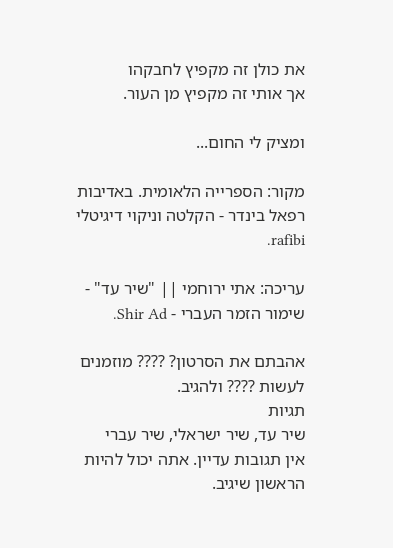את כולן זה מקפיץ לחבקהו
אך אותי זה מקפיץ מן העור.

ומציק לי החום...

מקור: הספרייה הלאומית. באדיבות רפאל בינדר - הקלטה וניקוי דיגיטלי rafibi.

עריכה: אתי ירוחמי || "שיר עד" - שימור הזמר העברי - Shir Ad.

אהבתם את הסרטון? ???? מוזמנים לעשות ???? ולהגיב.
תגיות
שיר עד, שיר ישראלי, שיר עברי
אין תגובות עדיין. אתה יכול להיות הראשון שיגיב.